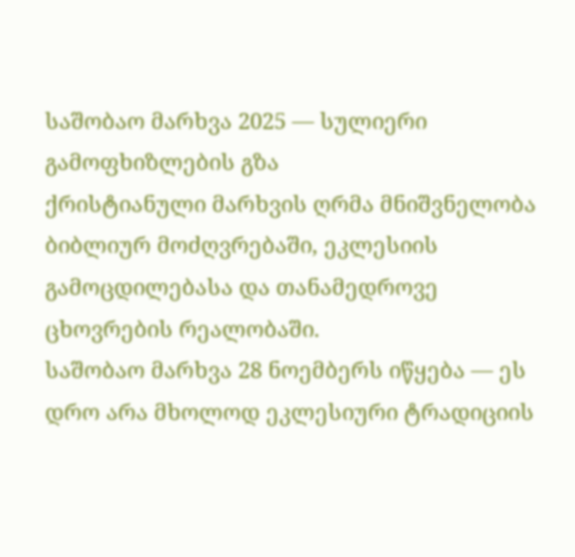საშობაო მარხვა 2025 — სულიერი გამოფხიზლების გზა
ქრისტიანული მარხვის ღრმა მნიშვნელობა ბიბლიურ მოძღვრებაში, ეკლესიის გამოცდილებასა და თანამედროვე ცხოვრების რეალობაში.
საშობაო მარხვა 28 ნოემბერს იწყება — ეს დრო არა მხოლოდ ეკლესიური ტრადიციის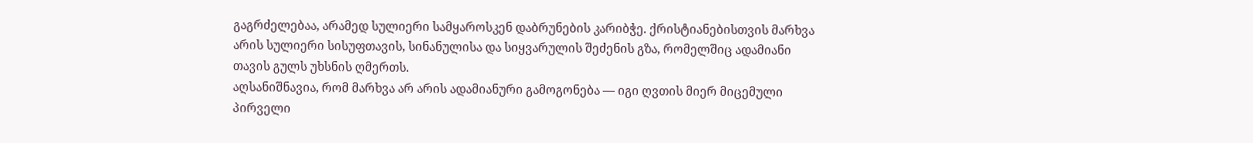გაგრძელებაა, არამედ სულიერი სამყაროსკენ დაბრუნების კარიბჭე. ქრისტიანებისთვის მარხვა არის სულიერი სისუფთავის, სინანულისა და სიყვარულის შეძენის გზა, რომელშიც ადამიანი თავის გულს უხსნის ღმერთს.
აღსანიშნავია, რომ მარხვა არ არის ადამიანური გამოგონება — იგი ღვთის მიერ მიცემული პირველი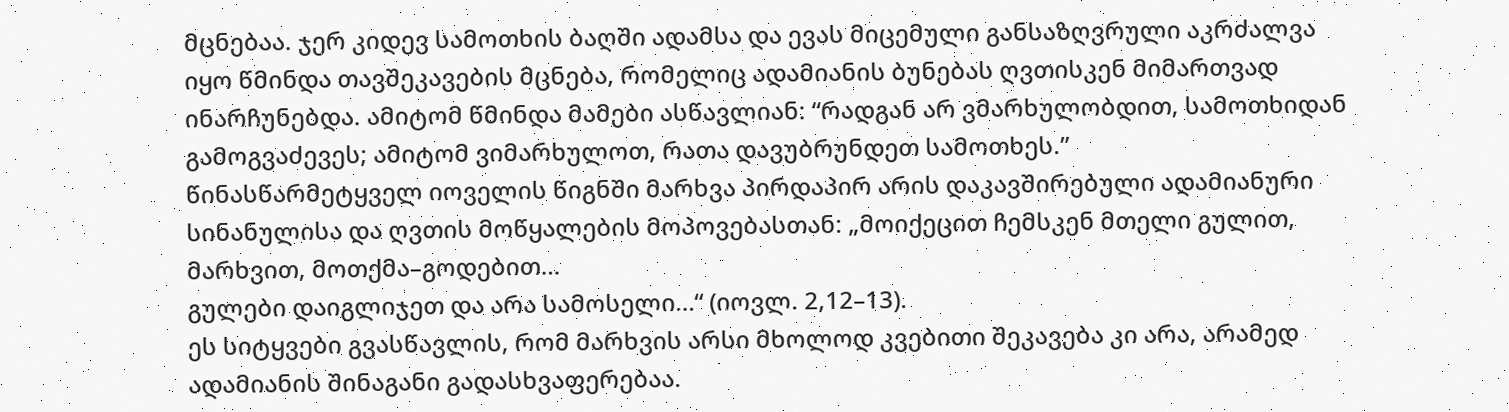მცნებაა. ჯერ კიდევ სამოთხის ბაღში ადამსა და ევას მიცემული განსაზღვრული აკრძალვა იყო წმინდა თავშეკავების მცნება, რომელიც ადამიანის ბუნებას ღვთისკენ მიმართვად ინარჩუნებდა. ამიტომ წმინდა მამები ასწავლიან: “რადგან არ ვმარხულობდით, სამოთხიდან გამოგვაძევეს; ამიტომ ვიმარხულოთ, რათა დავუბრუნდეთ სამოთხეს.”
წინასწარმეტყველ იოველის წიგნში მარხვა პირდაპირ არის დაკავშირებული ადამიანური სინანულისა და ღვთის მოწყალების მოპოვებასთან: „მოიქეცით ჩემსკენ მთელი გულით, მარხვით, მოთქმა–გოდებით…
გულები დაიგლიჯეთ და არა სამოსელი…“ (იოვლ. 2,12–13).
ეს სიტყვები გვასწავლის, რომ მარხვის არსი მხოლოდ კვებითი შეკავება კი არა, არამედ ადამიანის შინაგანი გადასხვაფერებაა.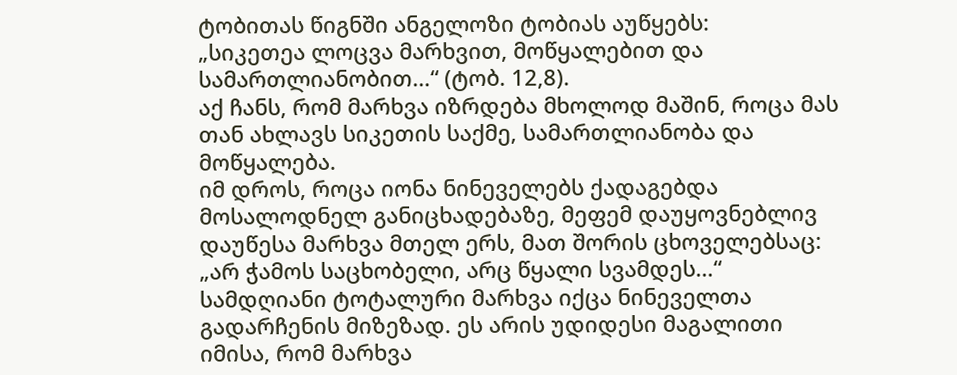ტობითას წიგნში ანგელოზი ტობიას აუწყებს:
„სიკეთეა ლოცვა მარხვით, მოწყალებით და სამართლიანობით…“ (ტობ. 12,8).
აქ ჩანს, რომ მარხვა იზრდება მხოლოდ მაშინ, როცა მას თან ახლავს სიკეთის საქმე, სამართლიანობა და მოწყალება.
იმ დროს, როცა იონა ნინეველებს ქადაგებდა მოსალოდნელ განიცხადებაზე, მეფემ დაუყოვნებლივ დაუწესა მარხვა მთელ ერს, მათ შორის ცხოველებსაც:
„არ ჭამოს საცხობელი, არც წყალი სვამდეს…“
სამდღიანი ტოტალური მარხვა იქცა ნინეველთა გადარჩენის მიზეზად. ეს არის უდიდესი მაგალითი იმისა, რომ მარხვა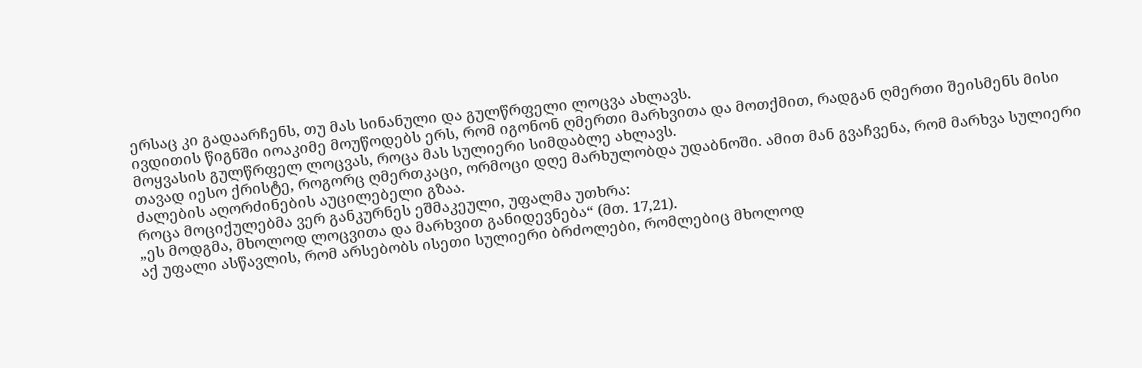ერსაც კი გადაარჩენს, თუ მას სინანული და გულწრფელი ლოცვა ახლავს.
ივდითის წიგნში იოაკიმე მოუწოდებს ერს, რომ იგონონ ღმერთი მარხვითა და მოთქმით, რადგან ღმერთი შეისმენს მისი მოყვასის გულწრფელ ლოცვას, როცა მას სულიერი სიმდაბლე ახლავს.
თავად იესო ქრისტე, როგორც ღმერთკაცი, ორმოცი დღე მარხულობდა უდაბნოში. ამით მან გვაჩვენა, რომ მარხვა სულიერი ძალების აღორძინების აუცილებელი გზაა.
როცა მოციქულებმა ვერ განკურნეს ეშმაკეული, უფალმა უთხრა:
„ეს მოდგმა, მხოლოდ ლოცვითა და მარხვით განიდევნება“ (მთ. 17,21).
აქ უფალი ასწავლის, რომ არსებობს ისეთი სულიერი ბრძოლები, რომლებიც მხოლოდ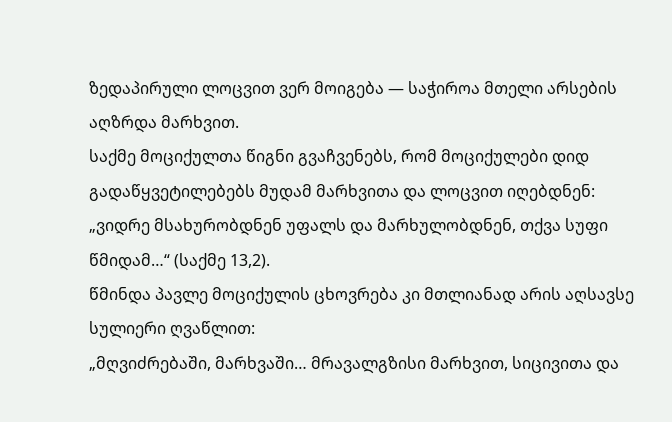ზედაპირული ლოცვით ვერ მოიგება — საჭიროა მთელი არსების აღზრდა მარხვით.
საქმე მოციქულთა წიგნი გვაჩვენებს, რომ მოციქულები დიდ გადაწყვეტილებებს მუდამ მარხვითა და ლოცვით იღებდნენ:
„ვიდრე მსახურობდნენ უფალს და მარხულობდნენ, თქვა სუფი წმიდამ…“ (საქმე 13,2).
წმინდა პავლე მოციქულის ცხოვრება კი მთლიანად არის აღსავსე სულიერი ღვაწლით:
„მღვიძრებაში, მარხვაში… მრავალგზისი მარხვით, სიცივითა და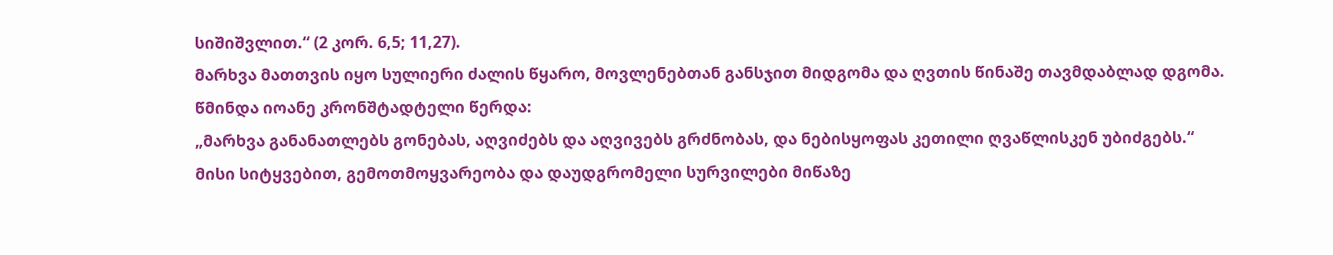სიშიშვლით.“ (2 კორ. 6,5; 11,27).
მარხვა მათთვის იყო სულიერი ძალის წყარო, მოვლენებთან განსჯით მიდგომა და ღვთის წინაშე თავმდაბლად დგომა.
წმინდა იოანე კრონშტადტელი წერდა:
„მარხვა განანათლებს გონებას, აღვიძებს და აღვივებს გრძნობას, და ნებისყოფას კეთილი ღვაწლისკენ უბიძგებს.“
მისი სიტყვებით, გემოთმოყვარეობა და დაუდგრომელი სურვილები მიწაზე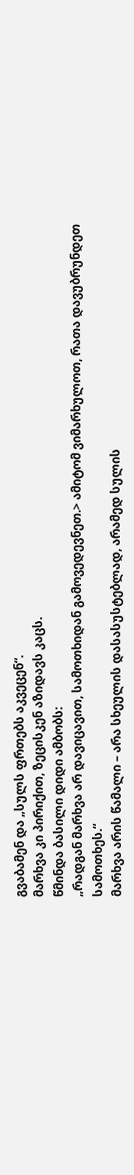გვაბამენ და „სულს ფრთებს აკვეცენ“.
მარხვა კი პირიქით, ზეცისკენ აზიდავს კაცს.
წმინდა ბასილი დიდი ამბობს:
„რადგან მარხვა არ დავიცავით, სამოთხიდან გამოვედევნეთ.> ამიტომ ვიმარხულოთ, რათა დავუბრუნდეთ სამოთხეს.“
მარხვა არის წამალი – არა სხეულის დასასუსტებლად, არამედ სულის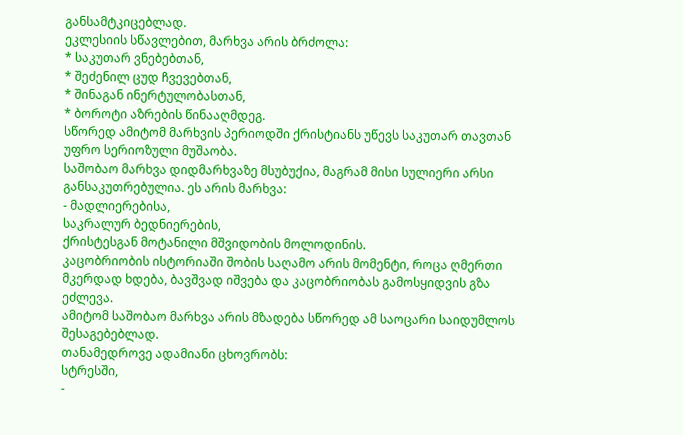განსამტკიცებლად.
ეკლესიის სწავლებით, მარხვა არის ბრძოლა:
* საკუთარ ვნებებთან,
* შეძენილ ცუდ ჩვევებთან,
* შინაგან ინერტულობასთან,
* ბოროტი აზრების წინააღმდეგ.
სწორედ ამიტომ მარხვის პერიოდში ქრისტიანს უწევს საკუთარ თავთან უფრო სერიოზული მუშაობა.
საშობაო მარხვა დიდმარხვაზე მსუბუქია, მაგრამ მისი სულიერი არსი განსაკუთრებულია. ეს არის მარხვა:
- მადლიერებისა,
საკრალურ ბედნიერების,
ქრისტესგან მოტანილი მშვიდობის მოლოდინის.
კაცობრიობის ისტორიაში შობის საღამო არის მომენტი, როცა ღმერთი მკერდად ხდება, ბავშვად იშვება და კაცობრიობას გამოსყიდვის გზა ეძლევა.
ამიტომ საშობაო მარხვა არის მზადება სწორედ ამ საოცარი საიდუმლოს შესაგებებლად.
თანამედროვე ადამიანი ცხოვრობს:
სტრესში,
-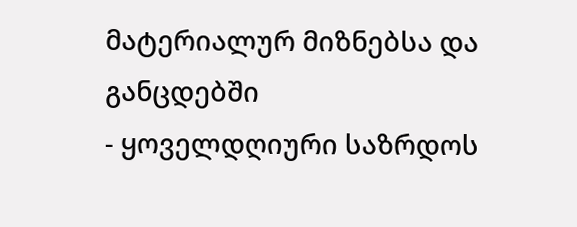მატერიალურ მიზნებსა და განცდებში
- ყოველდღიური საზრდოს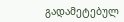გადამეტებულ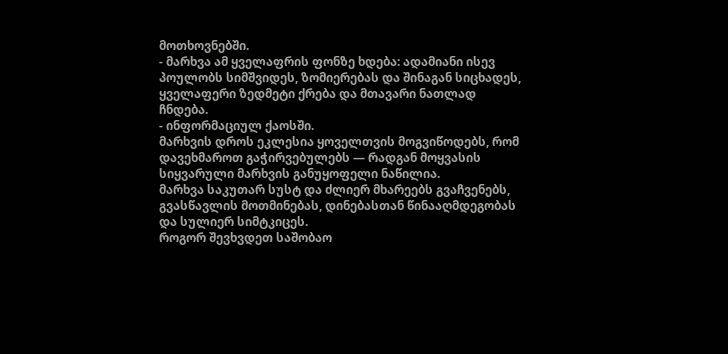მოთხოვნებში.
- მარხვა ამ ყველაფრის ფონზე ხდება: ადამიანი ისევ პოულობს სიმშვიდეს, ზომიერებას და შინაგან სიცხადეს, ყველაფერი ზედმეტი ქრება და მთავარი ნათლად ჩნდება.
- ინფორმაციულ ქაოსში.
მარხვის დროს ეკლესია ყოველთვის მოგვიწოდებს, რომ დავეხმაროთ გაჭირვებულებს — რადგან მოყვასის სიყვარული მარხვის განუყოფელი ნაწილია.
მარხვა საკუთარ სუსტ და ძლიერ მხარეებს გვაჩვენებს, გვასწავლის მოთმინებას, დინებასთან წინააღმდეგობას და სულიერ სიმტკიცეს.
როგორ შევხვდეთ საშობაო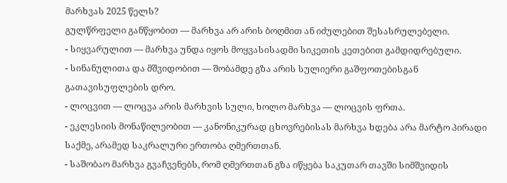მარხვას 2025 წელს?
გულწრფელი განწყობით — მარხვა არ არის ბოღმით ან იძულებით შესასრულებელი.
- სიყვარულით — მარხვა უნდა იყოს მოყვასისადმი სიკეთის კეთებით გამდიდრებული.
- სინანულითა და მშვიდობით — შობამდე გზა არის სულიერი გაშფოთებისგან გათავისუფლების დრო.
- ლოცვით — ლოცვა არის მარხვის სული, ხოლო მარხვა — ლოცვის ფრთა.
- ეკლესიის მონაწილეობით — კანონიკურად ცხოვრებისას მარხვა ხდება არა მარტო პირადი საქმე, არამედ საკრალური ერთობა ღმერთთან.
- საშობაო მარხვა გვაჩვენებს, რომ ღმერთთან გზა იწყება საკუთარ თავში სიმშვიდის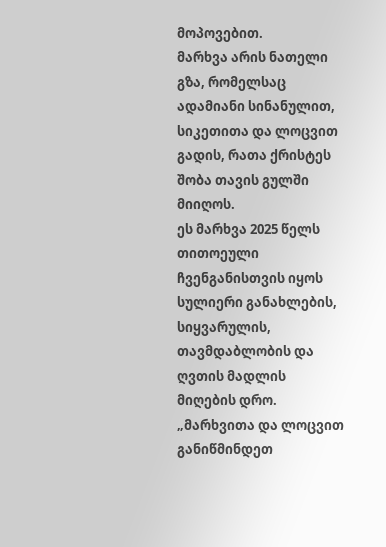მოპოვებით.
მარხვა არის ნათელი გზა, რომელსაც ადამიანი სინანულით, სიკეთითა და ლოცვით გადის, რათა ქრისტეს შობა თავის გულში მიიღოს.
ეს მარხვა 2025 წელს თითოეული ჩვენგანისთვის იყოს სულიერი განახლების, სიყვარულის, თავმდაბლობის და ღვთის მადლის მიღების დრო.
„მარხვითა და ლოცვით განიწმინდეთ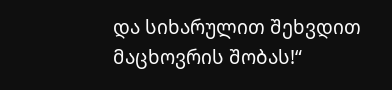და სიხარულით შეხვდით მაცხოვრის შობას!“